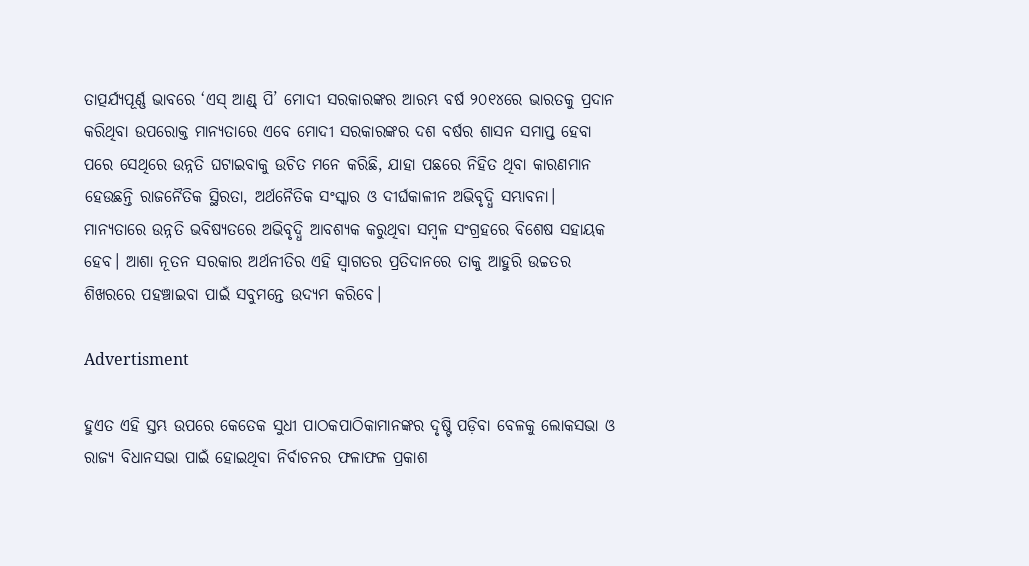ତାତ୍ପର୍ଯ୍ୟପୂର୍ଣ୍ଣ ଭାବରେ ‘ଏସ୍‌ ଆଣ୍ଡ୍‌ ପି’ ମୋଦୀ ସରକାରଙ୍କର ଆରମ୍ଭ ବର୍ଷ ୨୦୧୪ରେ ଭାରତକୁ ପ୍ରଦାନ କରିଥିବା ଉପରୋକ୍ତ ମାନ୍ୟତାରେ ଏବେ ମୋଦୀ ସରକାରଙ୍କର ଦଶ ବର୍ଷର ଶାସନ ସମାପ୍ତ ହେବା ପରେ ସେଥିରେ ଉନ୍ନତି ଘଟାଇବାକୁ ଉଚିତ ମନେ କରିଛି, ଯାହା ପଛରେ ନିହିତ ଥିବା କାରଣମାନ ହେଉଛନ୍ତି ରାଜନୈତିକ ସ୍ଥିରତା, ଅର୍ଥନୈତିକ ସଂସ୍କାର ଓ ଦୀର୍ଘକାଳୀନ ଅଭିବୃଦ୍ଧି ସମ୍ଭାବନା। ମାନ୍ୟତାରେ ଉନ୍ନତି ଭବିଷ୍ୟତରେ ଅଭିବୃଦ୍ଧି ଆବଶ୍ୟକ କରୁଥିବା ସମ୍ବଳ ସଂଗ୍ରହରେ ବିଶେଷ ସହାୟକ ହେବ। ଆଶା ନୂତନ ସରକାର ଅର୍ଥନୀତିର ଏହି ସ୍ବାଗତର ପ୍ରତିଦାନରେ ତାକୁ ଆହୁରି ଉଚ୍ଚତର ଶିଖରରେ ପହଞ୍ଚାଇବା ପାଇଁ ସବୁମନ୍ତେ ଉଦ୍ୟମ କରିବେ।

Advertisment

ହୁଏତ ଏହି ସ୍ତମ୍ଭ ଉପରେ କେତେକ ସୁଧୀ ପାଠକପାଠିକାମାନଙ୍କର ଦୃଷ୍ଟି ପଡ଼ିବା ବେଳକୁ ଲୋକସଭା ଓ ରାଜ୍ୟ ବିଧାନସଭା ପାଇଁ ହୋଇଥିବା ନିର୍ବାଚନର ଫଳାଫଳ ପ୍ରକାଶ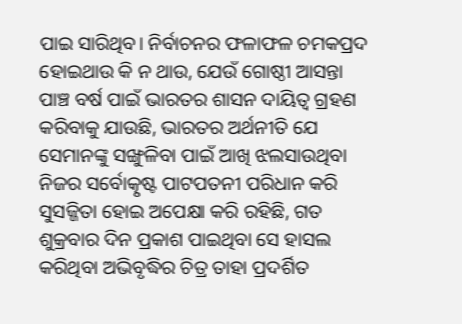ପାଇ ସାରିଥିବ। ନିର୍ବାଚନର ଫଳାଫଳ ଚମକପ୍ରଦ ହୋଇଥାଉ କି ନ ଥାଉ, ଯେଉଁ ଗୋଷ୍ଠୀ ଆସନ୍ତା ପାଞ୍ଚ ବର୍ଷ ପାଇଁ ଭାରତର ଶାସନ ଦାୟିତ୍ବ ଗ୍ରହଣ କରିବାକୁ ଯାଉଛି, ଭାରତର ଅର୍ଥନୀତି ଯେ ସେମାନଙ୍କୁ ସଙ୍ଖୁଳିବା ପାଇଁ ଆଖି ଝଲସାଉଥିବା ନିଜର ସର୍ବୋତ୍କୃଷ୍ଟ ପାଟପତନୀ ପରିଧାନ କରି ସୁସଜ୍ଜିତା ହୋଇ ଅପେକ୍ଷା କରି ରହିଛି, ଗତ ଶୁକ୍ରବାର ଦିନ ପ୍ରକାଶ ପାଇଥିବା ସେ ହାସଲ କରିଥିବା ଅଭିବୃଦ୍ଧିର ଚିତ୍ର ତାହା ପ୍ରଦର୍ଶିତ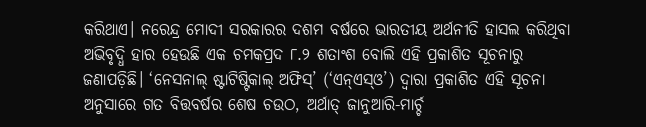କରିଥାଏ। ନରେନ୍ଦ୍ର ମୋଦୀ ସରକାରର ଦଶମ ବର୍ଷରେ ଭାରତୀୟ ଅର୍ଥନୀତି ହାସଲ କରିଥିବା ଅଭିବୃଦ୍ଧି ହାର ହେଉଛି ଏକ ଚମକପ୍ରଦ ୮.୨ ଶତାଂଶ ବୋଲି ଏହି ପ୍ରକାଶିତ ସୂଚନାରୁ ଜଣାପଡ଼ିଛି। ‘ନେସନାଲ୍ ଷ୍ଟାଟିଷ୍ଟିକାଲ୍ ଅଫିସ୍’ (‘ଏନ୍ଏସ୍ଓ’) ଦ୍ବାରା ପ୍ରକାଶିତ ଏହି ସୂଚନା ଅନୁସାରେ ଗତ ବିତ୍ତବର୍ଷର ଶେଷ ଚଉଠ, ଅର୍ଥାତ୍ ଜାନୁଆରି-ମାର୍ଚ୍ଚ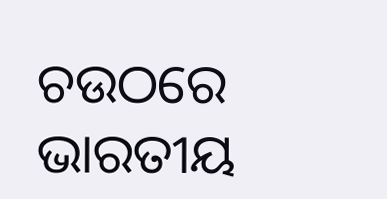ଚଉଠରେ ଭାରତୀୟ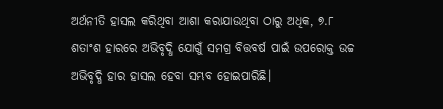ଅର୍ଥନୀତି ହାସଲ କରିଥିବା ଆଶା କରାଯାଉଥିବା ଠାରୁ ଅଧିକ, ୭.୮ ଶତାଂଶ ହାରରେ ଅଭିବୃଦ୍ଧି ଯୋଗୁଁ ସମଗ୍ର ବିତ୍ତବର୍ଷ ପାଇଁ ଉପରୋକ୍ତ ଉଚ୍ଚ ଅଭିବୃଦ୍ଧି ହାର ହାସଲ ହେବା ସମ୍ଭବ ହୋଇପାରିଛି।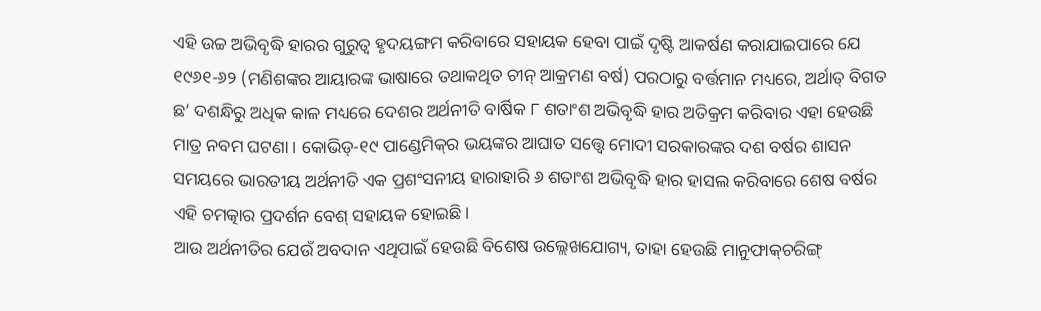ଏହି ଉଚ୍ଚ ଅଭିବୃଦ୍ଧି ହାରର ଗୁରୁତ୍ବ ହୃଦୟଙ୍ଗମ କରିବାରେ ସହାୟକ ହେବା ପାଇଁ ଦୃଷ୍ଟି ଆକର୍ଷଣ କରାଯାଇପାରେ ଯେ ୧୯୬୧-୬୨ (ମଣିଶଙ୍କର ଆୟାରଙ୍କ ଭାଷାରେ ତଥାକଥିତ ଚୀନ୍ ଆକ୍ରମଣ ବର୍ଷ) ପରଠାରୁ ବର୍ତ୍ତମାନ ମଧ୍ୟରେ, ଅର୍ଥାତ୍ ବିଗତ ଛ’ ଦଶନ୍ଧିରୁ ଅଧିକ କାଳ ମଧ୍ୟରେ ଦେଶର ଅର୍ଥନୀତି ବ‌ାର୍ଷିକ ୮ ଶତାଂଶ ଅଭିବୃଦ୍ଧି ହାର ଅତିକ୍ରମ କରିବାର ଏହା ହେଉଛି ମାତ୍ର ନବମ ଘଟଣା। କୋଭିଡ୍-୧୯ ପାଣ୍ଡେମିକ୍‌ର ଭୟଙ୍କର ଆଘାତ ସତ୍ତ୍ବେ ମୋଦୀ ସରକାରଙ୍କର ଦଶ ବର୍ଷର ଶାସନ ସମୟରେ ଭାରତୀୟ ଅର୍ଥନୀତି ଏକ ପ୍ରଶଂସନୀୟ ହାରାହାରି ୬ ଶତାଂଶ ଅଭିବୃଦ୍ଧି ହାର ହାସଲ କରିବାରେ ଶେଷ ବର୍ଷର ଏହି ଚମତ୍କାର ପ୍ରଦର୍ଶନ ବେଶ୍ ସହାୟକ ହୋଇଛି।
ଆଉ ଅର୍ଥନୀତିର ଯେଉଁ ଅବଦାନ ଏଥିପାଇଁ ହେଉଛି ବିଶେଷ ଉଲ୍ଲେଖଯୋଗ୍ୟ, ତାହା ହେଉଛି ମାନୁଫାକ୍‌ଚରିଙ୍ଗ୍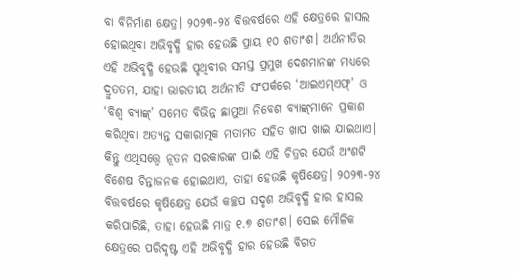ବା ବିନିର୍ମାଣ କ୍ଷେତ୍ର। ୨୦୨୩-୨୪ ବିତ୍ତବର୍ଷରେ ଏହି କ୍ଷେତ୍ରରେ ହାସଲ ହୋଇଥିବା ଅଭିବୃଦ୍ଧି ହାର ହେଉଛି ପ୍ରାୟ ୧୦ ଶତାଂଶ। ଅର୍ଥନୀତିର ଏହି ଅଭିବୃଦ୍ଧି ହେଉଛି ପୃଥିବୀର ସମସ୍ତ ପ୍ରମୁଖ ଦେଶମାନଙ୍କ ମଧ୍ୟରେ ଦ୍ରୁତତମ, ଯାହା ଭାରତୀୟ ଅର୍ଥନୀତି ସଂପର୍କରେ ‘ଆଇଏମ୍ଏଫ୍’ ଓ ‘ବିଶ୍ବ ବ୍ୟାଙ୍କ୍’ ସମେତ ବିଭିନ୍ନ ଛାମୁଆ ନିବେଶ ବ୍ୟାଙ୍କ୍‌ମାନେ ପ୍ରକାଶ କରିଥିବା ଅତ୍ୟନ୍ତ ସକାରାତ୍ମକ ମତାମତ ସହିତ ଖାପ ଖାଇ ଯାଇଥାଏ।
କିନ୍ତୁ ଏଥିସତ୍ତ୍ବେ ନୂତନ ସରକାରଙ୍କ ପାଇଁ ଏହି ଚିତ୍ରର ଯେଉଁ ଅଂଶଟି ବିଶେଷ ଚିନ୍ତାଜନକ ହୋଇଥାଏ, ତାହା ହେଉଛି କୃଷିକ୍ଷେତ୍ର। ୨୦୨୩-୨୪ ବିତ୍ତବର୍ଷରେ କୃ‌ଷିକ୍ଷେତ୍ର ଯେଉଁ କଚ୍ଛପ ସଦୃଶ ଅଭିବୃଦ୍ଧି ହାର ହାସଲ କରିପାରିଛି, ତାହା ହେଉଛି ମାତ୍ର ୧.୭ ଶତାଂଶ। ସେଇ ମୌଳିକ କ୍ଷେତ୍ରରେ ପରିଦୃଷ୍ଟ ଏହି ଅଭିବୃଦ୍ଧି ହାର ହେଉଛି ବିଗତ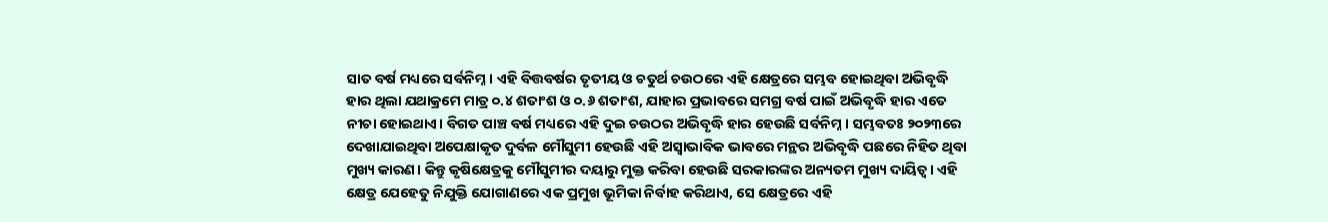ସାତ ବର୍ଷ ମଧ୍ୟରେ ସର୍ବନିମ୍ନ। ଏହି ବିତ୍ତବର୍ଷର ତୃତୀୟ ଓ ଚତୁର୍ଥ ଚଉଠରେ ଏହି କ୍ଷେତ୍ରରେ ସମ୍ଭବ ହୋଇଥିବା ଅଭିବୃଦ୍ଧି ହାର ଥିଲା ଯଥାକ୍ରମେ ମାତ୍ର ୦.୪ ଶତାଂଶ ଓ ୦.୬ ଶତାଂଶ, ଯାହାର ପ୍ରଭାବରେ ସମଗ୍ର ବର୍ଷ ପାଇଁ ଅଭିବୃଦ୍ଧି ହାର ଏତେ ନୀଚା ହୋଇଥାଏ। ବିଗତ ପାଞ୍ଚ ବର୍ଷ ମଧ୍ୟରେ ଏହି ଦୁଇ ଚଉଠର ଅଭିବୃଦ୍ଧି ହାର ହେଉଛି ସର୍ବନିମ୍ନ। ସମ୍ଭବତଃ ୨୦୨୩ରେ ଦେଖାଯାଇଥିବା ଅପେକ୍ଷାକୃତ ଦୁର୍ବଳ ମୌସୁମୀ ହେଉଛି ଏହି ଅସ୍ବାଭାବିକ ଭାବରେ ମନ୍ଥର ଅଭିବୃଦ୍ଧି ପଛରେ ନିହିତ ଥିବା ମୁଖ୍ୟ କାରଣ। କିନ୍ତୁ କୃଷିକ୍ଷେତ୍ରକୁ ମୌସୁମୀର ଦୟାରୁ ମୁକ୍ତ କରିବା ହେଉଛି ସରକାରଙ୍କର ଅନ୍ୟତମ ମୁଖ୍ୟ ଦାୟିତ୍ବ। ଏହି କ୍ଷେତ୍ର ଯେହେତୁ ନିଯୁକ୍ତି ଯୋଗାଣରେ ଏକ ପ୍ରମୁଖ ଭୂମିକା ନିର୍ବାହ କରିଥାଏ, ସେ କ୍ଷେତ୍ରରେ ଏହି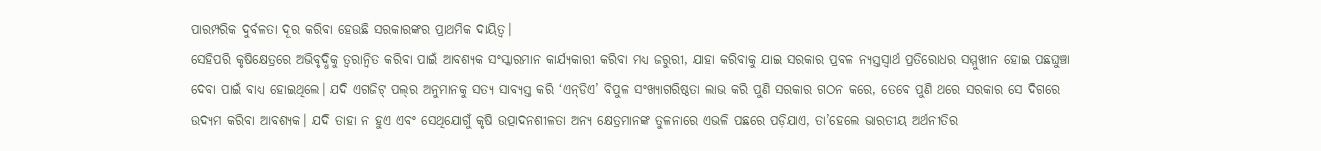ପାରମ୍ପରିକ ଦୁର୍ବଳତା ଦୂର କରିବା ହେଉଛି ସରକାରଙ୍କର ପ୍ରାଥମିକ ଦାୟିତ୍ବ।
ସେହିପରି କୃଷିକ୍ଷେତ୍ରରେ ଅଭିବୃଦ୍ଧିକୁ ତ୍ବରାନ୍ବିତ କରିବା ପାଇଁ ଆବଶ୍ୟକ ସଂସ୍କାରମାନ କାର୍ଯ୍ୟକାରୀ କରିବା ମଧ୍ୟ ଜରୁରୀ, ଯାହା କରିବାକୁ ଯାଇ ସରକାର ପ୍ରବଳ ନ୍ୟସ୍ତସ୍ବାର୍ଥ ପ୍ରତିରୋଧର ସମ୍ମୁଖୀନ ହୋଇ ପଛଘୁଞ୍ଚା ଦେବା ପାଇଁ ବାଧ୍ୟ ହୋଇଥିଲେ। ଯଦି ଏଗଜିଟ୍ ପଲ୍‌ର ଅନୁମାନକୁ ସତ୍ୟ ସାବ୍ୟସ୍ତ କରି ‘ଏନ୍‌ଡିଏ’ ବିପୁଳ ସଂଖ୍ୟାଗରିଷ୍ଠତା ଲାଭ କରି ପୁଣି ସରକାର ଗଠନ କରେ, ତେବେ ପୁଣି ଥରେ ସରକାର ସେ ଦିଗରେ ଉଦ୍ୟମ କରିବା ଆବଶ୍ୟକ। ଯଦି ତାହା ନ ହୁଏ ଏବଂ ସେଥିଯୋଗୁଁ କୃଷି ଉତ୍ପାଦନଶୀଳତା ଅନ୍ୟ କ୍ଷେତ୍ରମାନଙ୍କ ତୁଳନାରେ ଏଭଳି ପଛରେ ପଡ଼ିଯାଏ, ତା’ହେଲେ ଭାରତୀୟ ଅର୍ଥନୀତିର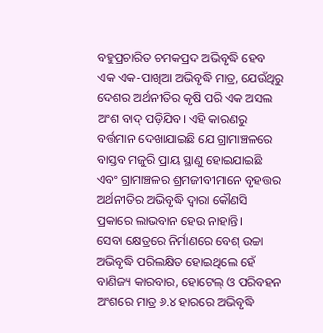ବହୁପ୍ରଚାରିତ ଚମକପ୍ରଦ ଅଭିବୃଦ୍ଧି ହେବ ଏକ ଏକ-ପାଖିଆ ଅଭିବୃଦ୍ଧି ମାତ୍ର, ଯେଉଁଥିରୁ ଦେଶର ଅର୍ଥନୀତିର କୃଷି ପରି ଏକ ଅସଲ ଅଂଶ ବାଦ୍ ପଡ଼ିଯିବ। ଏହି କାରଣରୁ ବର୍ତ୍ତମାନ ଦେଖାଯାଇଛି ଯେ ଗ୍ରାମାଞ୍ଚଳରେ ବାସ୍ତବ ମଜୁରି ପ୍ରାୟ ସ୍ଥାଣୁ ହୋଇଯାଇଛି ଏବଂ ଗ୍ରାମାଞ୍ଚଳର ଶ୍ରମଜୀବୀମାନେ ବୃହତ୍ତର ଅର୍ଥନୀତିର ଅଭିବୃଦ୍ଧି ଦ୍ବାରା କୌଣସି ପ୍ରକାରେ ଲାଭବାନ ହେଉ ନାହାନ୍ତି।
ସେବା କ୍ଷେତ୍ରରେ ନିର୍ମାଣରେ ବେଶ୍ ଉଚ୍ଚା ଅଭିବୃଦ୍ଧି ପରିଲକ୍ଷିତ ହୋଇଥିଲେ ହେଁ ବାଣିଜ୍ୟ କାରବାର, ହୋଟେଲ୍ ଓ ପରିବହନ ଅଂଶରେ ମାତ୍ର ୬.୪ ହାରରେ ଅଭିବୃଦ୍ଧି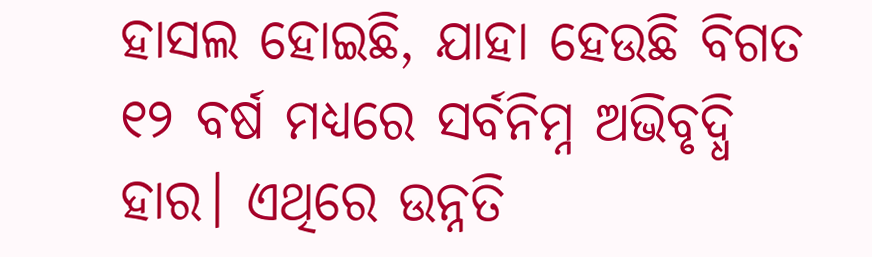ହାସଲ ହୋଇଛି, ଯାହା ହେଉଛି ବିଗତ ୧୨ ବର୍ଷ ମଧ୍ୟରେ ସର୍ବନିମ୍ନ ଅଭିବୃଦ୍ଧି ହାର। ଏଥିରେ ଉନ୍ନତି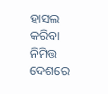ହାସଲ କରିବା ନିମିତ୍ତ ଦେଶରେ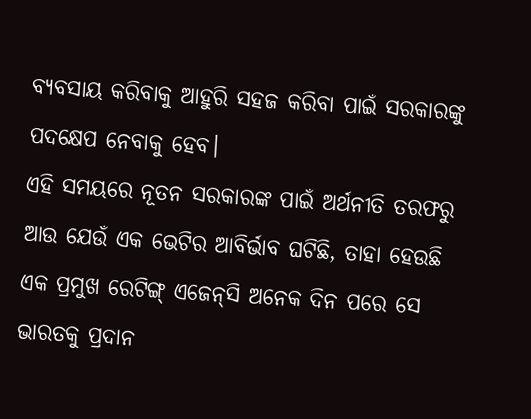ବ୍ୟବସାୟ କରିବାକୁ ଆହୁରି ସହଜ କରିବା ପାଇଁ ସରକାରଙ୍କୁ ପଦକ୍ଷେପ ନେବାକୁ ହେବ।
ଏହି ସମୟରେ ନୂତନ ସରକାରଙ୍କ ପାଇଁ ଅର୍ଥନୀତି ତରଫରୁ ଆଉ ଯେଉଁ ଏକ ଭେଟିର ଆବିର୍ଭାବ ଘଟିଛି, ତାହା ହେଉଛି ଏକ ପ୍ରମୁଖ ରେଟିଙ୍ଗ୍ ଏଜେନ୍‌ସି ଅନେକ ଦିନ ପରେ ସେ ଭାରତକୁ ପ୍ରଦାନ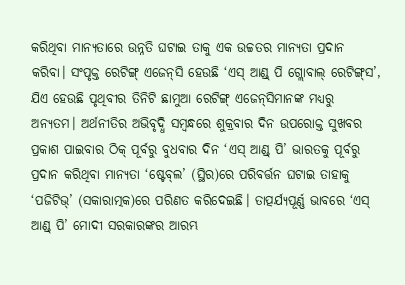କରିଥିବା ମାନ୍ୟତାରେ ଉନ୍ନତି ଘଟାଇ ତାକୁ ଏକ ଉଚ୍ଚତର ମାନ୍ୟତା ପ୍ରଦାନ କରିବା। ସଂପୃକ୍ତ ରେଟିଙ୍ଗ୍ ଏଜେନ୍‌ସି ହେଉଛି ‘ଏସ୍‌ ଆଣ୍ଡ୍‌ ପି ଗ୍ଲୋବାଲ୍ ରେଟିଙ୍ଗ୍‌ସ’, ଯିଏ ହେଉଛି ପୃଥିବୀର ତିନିଟି ଛାମୁଆ ରେଟିଙ୍ଗ୍ ଏଜେନ୍‌ସିମାନଙ୍କ ମଧ୍ୟରୁ ଅନ୍ୟତମ। ଅର୍ଥନୀତିର ଅଭିବୃଦ୍ଧି ସମ୍ବନ୍ଧରେ ଶୁକ୍ରବାର ଦିନ ଉପରୋକ୍ତ ସୁଖବର ପ୍ରକାଶ ପାଇବାର ଠିକ୍ ପୂର୍ବରୁ ବୁଧବାର ଦିନ ‘ଏସ୍‌ ଆଣ୍ଡ୍‌ ପି’ ଭାରତକୁ ପୂର୍ବରୁ ପ୍ରଦାନ କରିଥିବା ମାନ୍ୟତା ‘ଷ୍ଟେବ୍‌ଲ’ (ସ୍ଥିର)ରେ ପରିବର୍ତ୍ତନ ଘଟାଇ ତାହାକୁ ‘ପଜିଟିଭ୍’ (ସକାରାତ୍ମକ)ରେ ପରିଣତ କରିଦେଇଛି। ତାତ୍ପର୍ଯ୍ୟପୂର୍ଣ୍ଣ ଭାବରେ ‘ଏସ୍‌ ଆଣ୍ଡ୍‌ ପି’ ମୋଦୀ ସରକାରଙ୍କର ଆରମ୍ଭ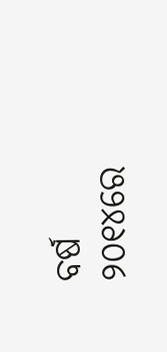ବର୍ଷ ୨୦୧୪ରେ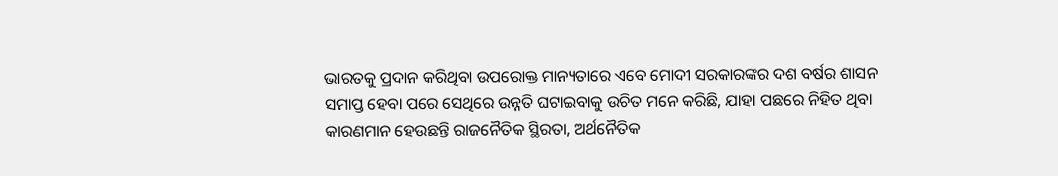ଭାରତକୁ ପ୍ରଦାନ କରିଥିବା ଉପରୋକ୍ତ ମାନ୍ୟତାରେ ଏବେ ମୋଦୀ ସରକାରଙ୍କର ଦଶ ବର୍ଷର ଶାସନ ସମାପ୍ତ ହେବା ପରେ ସେଥିରେ ଉନ୍ନତି ଘଟାଇବାକୁ ଉଚିତ ମନେ କରିଛି, ଯାହା ପଛରେ ନିହିତ ଥିବା କାରଣମାନ ହେଉଛନ୍ତି ରାଜନୈତିକ ସ୍ଥିରତା, ଅର୍ଥନୈତିକ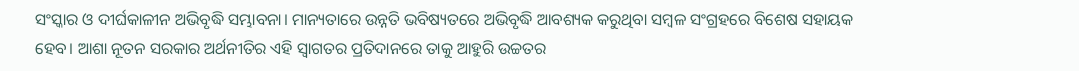ସଂସ୍କାର ଓ ଦୀର୍ଘକାଳୀନ ଅଭିବୃଦ୍ଧି ସମ୍ଭାବନା। ମାନ୍ୟତାରେ ଉନ୍ନତି ଭବିଷ୍ୟତରେ ଅଭିବୃଦ୍ଧି ଆବଶ୍ୟକ କରୁଥିବା ସମ୍ବଳ ସଂଗ୍ରହରେ ବିଶେଷ ସହାୟକ ହେବ। ଆଶା ନୂତନ ସରକାର ଅର୍ଥନୀତିର ଏହି ସ୍ବାଗତର ପ୍ରତିଦାନରେ ତାକୁ ଆହୁରି ଉଚ୍ଚତର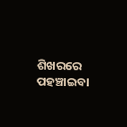ଶିଖରରେ ପହଞ୍ଚାଇବା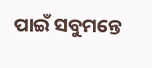ପାଇଁ ସବୁମନ୍ତେ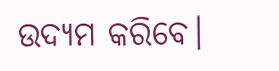ଉଦ୍ୟମ କରିବେ।